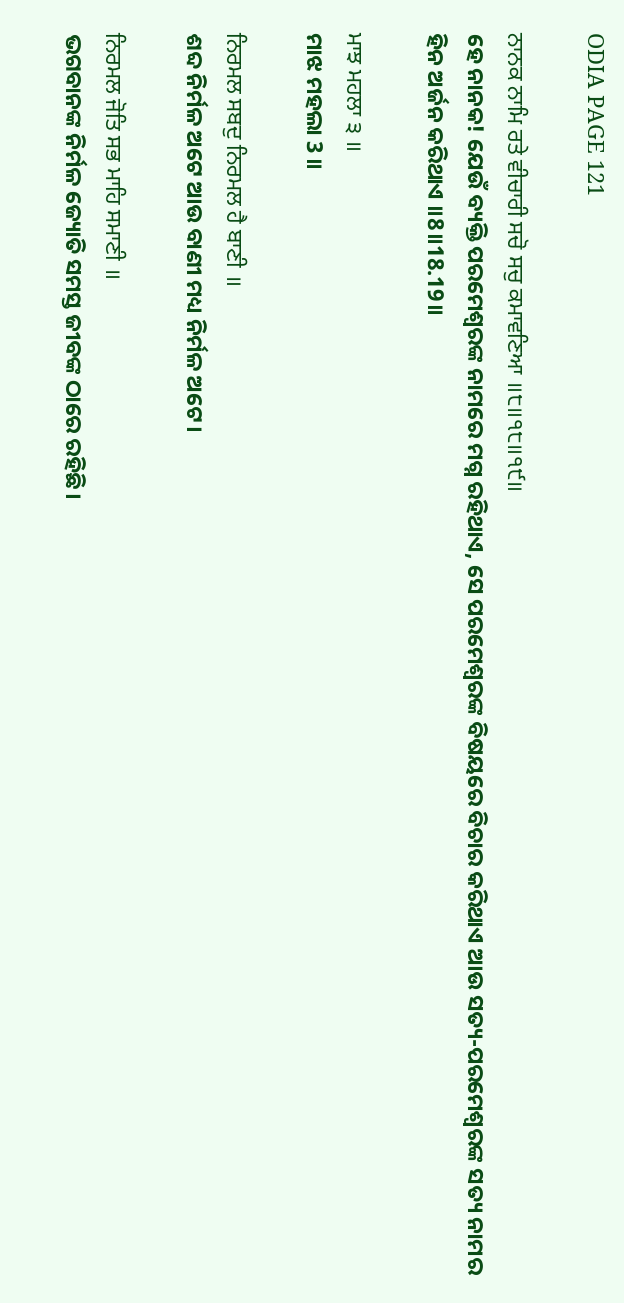ODIA PAGE 121

ਨਾਨਕ ਨਾਮਿ ਰਤੇ ਵੀਚਾਰੀ ਸਚੋ ਸਚੁ ਕਮਾਵਣਿਆ ॥੮॥੧੮॥੧੯॥
ହେ ନାନକ! ଯେଉଁ ବ୍ୟକ୍ତି ପରମେଶ୍ଵରଙ୍କ ନାମରେ ମଗ୍ନ ରହିଥାଏ, ସେ ପରମେଶ୍ଵରଙ୍କ ବିଷୟରେ ବିଚାର କରିଥାଏ ଆଉ ସତ୍ୟ-ପରମେଶ୍ଵରଙ୍କ ସତ୍ୟ ନାମର ହିନ ଅର୍ଜନ କରିଥାଏ ॥8॥18.19॥

ਮਾਝ ਮਹਲਾ ੩ ॥
ମାଝ ମହଲା 3 ॥

ਨਿਰਮਲ ਸਬਦੁ ਨਿਰਮਲ ਹੈ ਬਾਣੀ ॥
ଶବ୍ଦ ନିର୍ମଳ ଅଟେ ଆଉ ବାଣୀ ମଧ୍ୟ ନିର୍ମଳ ଅଟେ।

ਨਿਰਮਲ ਜੋਤਿ ਸਭ ਮਾਹਿ ਸਮਾਣੀ ॥
ଭଗବାନଙ୍କ ନିର୍ମଳ ଜ୍ୟୋତି ସମସ୍ତ ଜୀବଙ୍କ ଠାରେ ରହିଛି।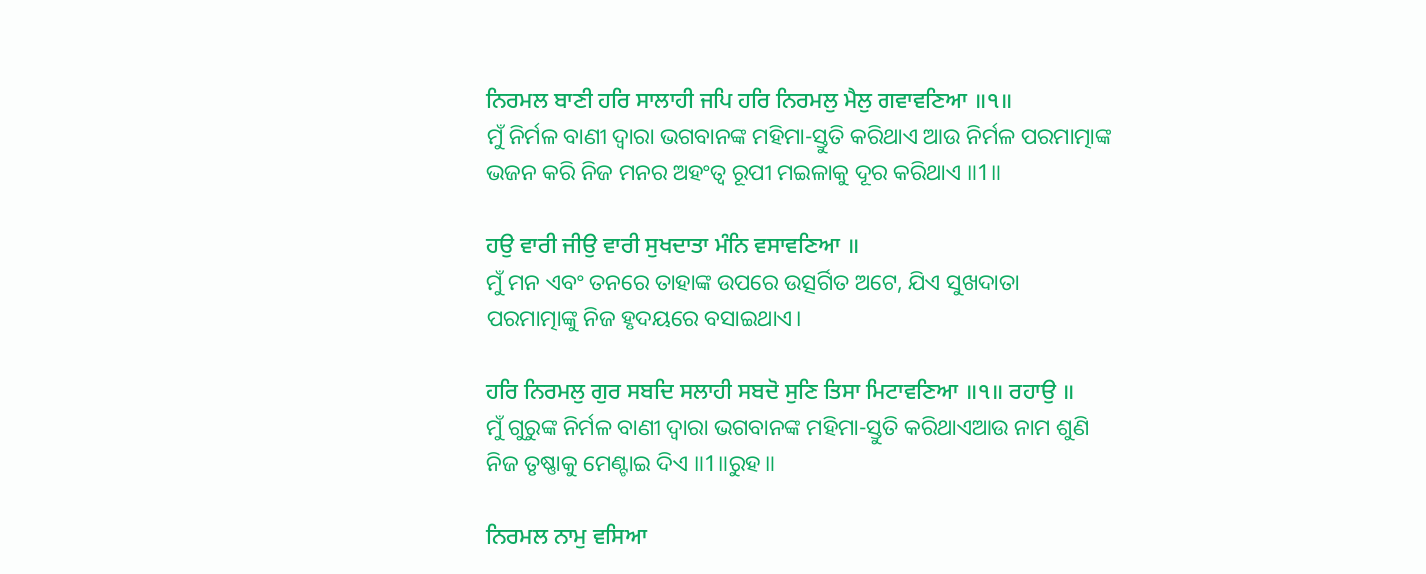ਨਿਰਮਲ ਬਾਣੀ ਹਰਿ ਸਾਲਾਹੀ ਜਪਿ ਹਰਿ ਨਿਰਮਲੁ ਮੈਲੁ ਗਵਾਵਣਿਆ ॥੧॥
ମୁଁ ନିର୍ମଳ ବାଣୀ ଦ୍ଵାରା ଭଗବାନଙ୍କ ମହିମା-ସ୍ତୁତି କରିଥାଏ ଆଉ ନିର୍ମଳ ପରମାତ୍ମାଙ୍କ ଭଜନ କରି ନିଜ ମନର ଅହଂତ୍ଵ ରୂପୀ ମଇଳାକୁ ଦୂର କରିଥାଏ ॥1॥

ਹਉ ਵਾਰੀ ਜੀਉ ਵਾਰੀ ਸੁਖਦਾਤਾ ਮੰਨਿ ਵਸਾਵਣਿਆ ॥
ମୁଁ ମନ ଏବଂ ତନରେ ତାହାଙ୍କ ଉପରେ ଉତ୍ସର୍ଗିତ ଅଟେ, ଯିଏ ସୁଖଦାତା ପରମାତ୍ମାଙ୍କୁ ନିଜ ହୃଦୟରେ ବସାଇଥାଏ।

ਹਰਿ ਨਿਰਮਲੁ ਗੁਰ ਸਬਦਿ ਸਲਾਹੀ ਸਬਦੋ ਸੁਣਿ ਤਿਸਾ ਮਿਟਾਵਣਿਆ ॥੧॥ ਰਹਾਉ ॥
ମୁଁ ଗୁରୁଙ୍କ ନିର୍ମଳ ବାଣୀ ଦ୍ଵାରା ଭଗବାନଙ୍କ ମହିମା-ସ୍ତୁତି କରିଥାଏଆଉ ନାମ ଶୁଣି ନିଜ ତୃଷ୍ଣାକୁ ମେଣ୍ଟାଇ ଦିଏ ॥1॥ରୁହ॥

ਨਿਰਮਲ ਨਾਮੁ ਵਸਿਆ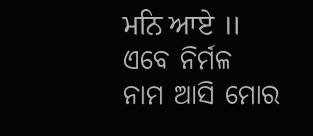ਮਨਿ ਆਏ ॥
ଏବେ ନିର୍ମଳ ନାମ ଆସି ମୋର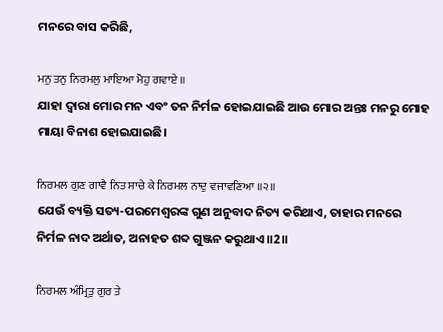ମନରେ ବାସ କରିଛି,

ਮਨੁ ਤਨੁ ਨਿਰਮਲੁ ਮਾਇਆ ਮੋਹੁ ਗਵਾਏ ॥
ଯାହା ଦ୍ଵାରା ମୋର ମନ ଏବଂ ତନ ନିର୍ମଳ ହୋଇଯାଇଛି ଆଉ ମୋର ଅନ୍ତଃ ମନରୁ ମୋହ ମାୟା ବିନାଶ ହୋଇଯାଇଛି।

ਨਿਰਮਲ ਗੁਣ ਗਾਵੈ ਨਿਤ ਸਾਚੇ ਕੇ ਨਿਰਮਲ ਨਾਦੁ ਵਜਾਵਣਿਆ ॥੨॥
ଯେଉଁ ବ୍ୟକ୍ତି ସତ୍ୟ-ପରମେଶ୍ଵରଙ୍କ ଗୁଣ ଅନୁବାଦ ନିତ୍ୟ କରିଥାଏ, ତାହାର ମନରେ ନିର୍ମଳ ନାଦ ଅର୍ଥାତ, ଅନାହତ ଶବ୍ଦ ଗୁଞ୍ଜନ କରୁଥାଏ ॥2॥

ਨਿਰਮਲ ਅੰਮ੍ਰਿਤੁ ਗੁਰ ਤੇ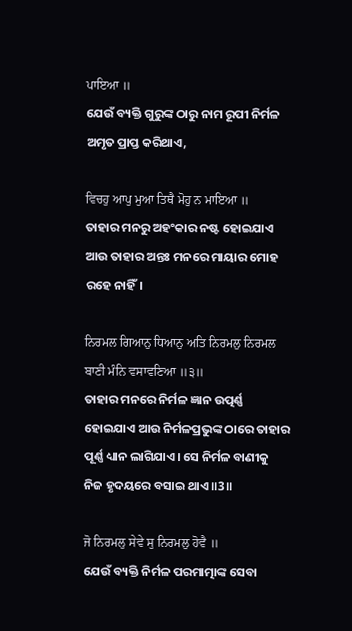ਪਾਇਆ ॥
ଯେଉଁ ବ୍ୟକ୍ତି ଗୁରୁଙ୍କ ଠାରୁ ନାମ ରୂପୀ ନିର୍ମଳ ଅମୃତ ପ୍ରାପ୍ତ କରିଥାଏ,

ਵਿਚਹੁ ਆਪੁ ਮੁਆ ਤਿਥੈ ਮੋਹੁ ਨ ਮਾਇਆ ॥
ତାହାର ମନରୁ ଅହଂକାର ନଷ୍ଟ ହୋଇଯାଏ ଆଉ ତାହାର ଅନ୍ତଃ ମନରେ ମାୟାର ମୋହ ରହେ ନାହିଁ।

ਨਿਰਮਲ ਗਿਆਨੁ ਧਿਆਨੁ ਅਤਿ ਨਿਰਮਲੁ ਨਿਰਮਲ ਬਾਣੀ ਮੰਨਿ ਵਸਾਵਣਿਆ ॥੩॥
ତାହାର ମନରେ ନିର୍ମଳ ଜ୍ଞାନ ଉତ୍ପର୍ଣ୍ଣ ହୋଇଯାଏ ଆଉ ନିର୍ମଳପ୍ରଭୁଙ୍କ ଠାରେ ତାହାର ପୂର୍ଣ୍ଣ ଧ୍ୟାନ ଲାଗିଯାଏ। ସେ ନିର୍ମଳ ବାଣୀକୁ ନିଜ ହୃଦୟରେ ବସାଇ ଥାଏ ॥3॥

ਜੋ ਨਿਰਮਲੁ ਸੇਵੇ ਸੁ ਨਿਰਮਲੁ ਹੋਵੈ ॥
ଯେଉଁ ବ୍ୟକ୍ତି ନିର୍ମଳ ପରମାତ୍ମାଙ୍କ ସେବା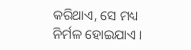କରିଥାଏ, ସେ ମଧ୍ୟ ନିର୍ମଳ ହୋଇଯାଏ।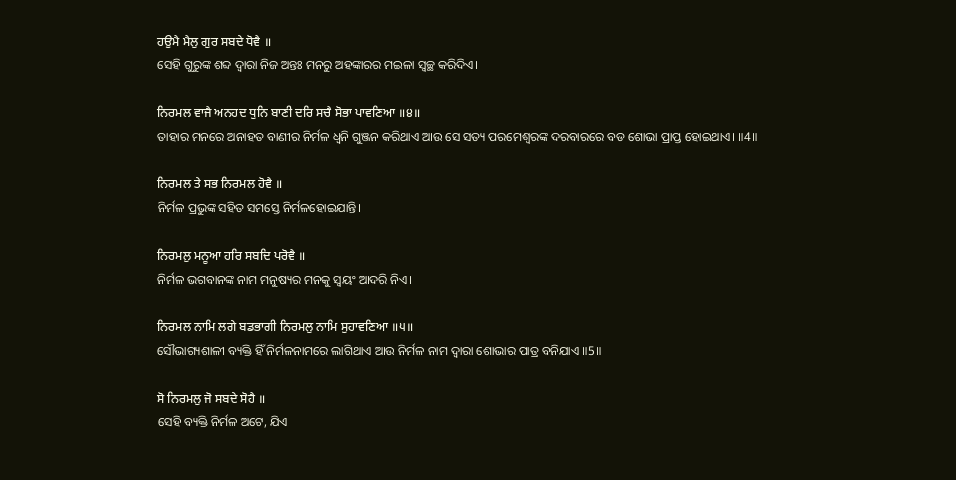ਹਉਮੈ ਮੈਲੁ ਗੁਰ ਸਬਦੇ ਧੋਵੈ ॥
ସେହି ଗୁରୁଙ୍କ ଶବ୍ଦ ଦ୍ଵାରା ନିଜ ଅନ୍ତଃ ମନରୁ ଅହଙ୍କାରର ମଇଳା ସ୍ବଚ୍ଛ କରିଦିଏ।

ਨਿਰਮਲ ਵਾਜੈ ਅਨਹਦ ਧੁਨਿ ਬਾਣੀ ਦਰਿ ਸਚੈ ਸੋਭਾ ਪਾਵਣਿਆ ॥੪॥
ତାହାର ମନରେ ଅନାହତ ବାଣୀର ନିର୍ମଳ ଧ୍ୱନି ଗୁଞ୍ଜନ କରିଥାଏ ଆଉ ସେ ସତ୍ୟ ପରମେଶ୍ଵରଙ୍କ ଦରବାରରେ ବଡ ଶୋଭା ପ୍ରାପ୍ତ ହୋଇଥାଏ। ॥4॥

ਨਿਰਮਲ ਤੇ ਸਭ ਨਿਰਮਲ ਹੋਵੈ ॥
ନିର୍ମଳ ପ୍ରଭୁଙ୍କ ସହିତ ସମସ୍ତେ ନିର୍ମଳହୋଇଯାନ୍ତି।

ਨਿਰਮਲੁ ਮਨੂਆ ਹਰਿ ਸਬਦਿ ਪਰੋਵੈ ॥
ନିର୍ମଳ ଭଗବାନଙ୍କ ନାମ ମନୁଷ୍ୟର ମନକୁ ସ୍ଵୟଂ ଆଦରି ନିଏ।

ਨਿਰਮਲ ਨਾਮਿ ਲਗੇ ਬਡਭਾਗੀ ਨਿਰਮਲੁ ਨਾਮਿ ਸੁਹਾਵਣਿਆ ॥੫॥
ସୌଭାଗ୍ୟଶାଳୀ ବ୍ୟକ୍ତି ହିଁ ନିର୍ମଳନାମରେ ଲାଗିଥାଏ ଆଉ ନିର୍ମଳ ନାମ ଦ୍ଵାରା ଶୋଭାର ପାତ୍ର ବନିଯାଏ ॥5॥

ਸੋ ਨਿਰਮਲੁ ਜੋ ਸਬਦੇ ਸੋਹੈ ॥
ସେହି ବ୍ୟକ୍ତି ନିର୍ମଳ ଅଟେ, ଯିଏ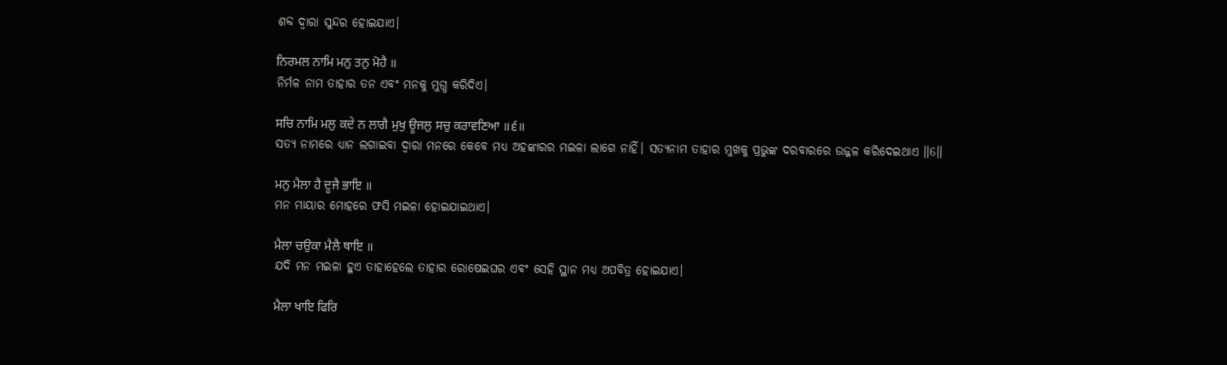ଶବ୍ଦ ଦ୍ଵାରା ସୁନ୍ଦର ହୋଇଯାଏ।

ਨਿਰਮਲ ਨਾਮਿ ਮਨੁ ਤਨੁ ਮੋਹੈ ॥
ନିର୍ମଳ ନାମ ତାହାର ତନ ଏବଂ ମନକୁ ମୁଗ୍ଧ କରିଦିଏ।

ਸਚਿ ਨਾਮਿ ਮਲੁ ਕਦੇ ਨ ਲਾਗੈ ਮੁਖੁ ਊਜਲੁ ਸਚੁ ਕਰਾਵਣਿਆ ॥੬॥
ସତ୍ୟ ନାମରେ ଧ୍ୟାନ ଲଗାଇବା ଦ୍ଵାରା ମନରେ କେବେ ମଧ୍ୟ ଅହଙ୍କାରର ମଇଳା ଲାଗେ ନାହିଁ। ସତ୍ୟନାମ ତାହାର ମୁଖକୁ ପ୍ରଭୁଙ୍କ ଦରବାରରେ ଉଜ୍ଜଳ କରିଦେଇଥାଏ ॥6॥

ਮਨੁ ਮੈਲਾ ਹੈ ਦੂਜੈ ਭਾਇ ॥
ମନ ମାୟାର ମୋହରେ ଫସି ମଇଳା ହୋଇଯାଇଥାଏ।

ਮੈਲਾ ਚਉਕਾ ਮੈਲੈ ਥਾਇ ॥
ଯଦି ମନ ମଇଳା ହୁଏ ତାହାହେଲେ ତାହାର ରୋଷେଇଘର ଏବଂ ସେହି ସ୍ଥାନ ମଧ୍ୟ ଅପବିତ୍ର ହୋଇଯାଏ।

ਮੈਲਾ ਖਾਇ ਫਿਰਿ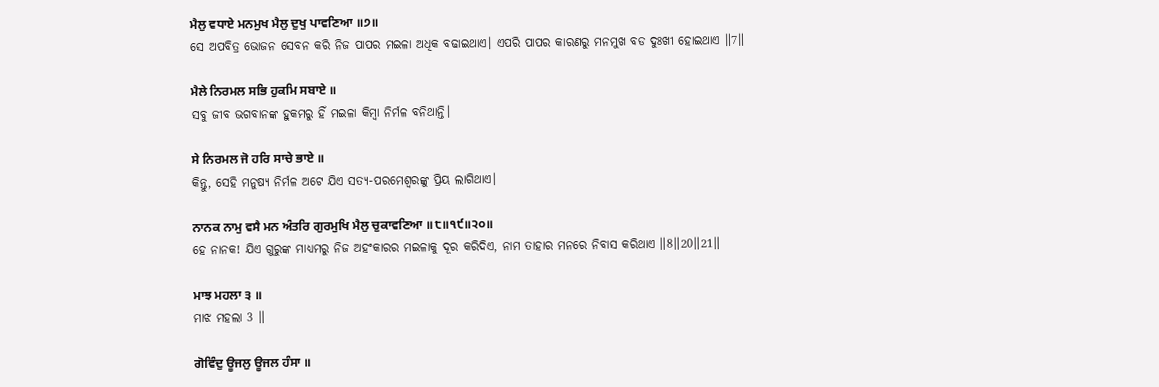ਮੈਲੁ ਵਧਾਏ ਮਨਮੁਖ ਮੈਲੁ ਦੁਖੁ ਪਾਵਣਿਆ ॥੭॥
ସେ ଅପବିତ୍ର ଭୋଜନ ସେବନ କରି ନିଜ ପାପର ମଇଳା ଅଧିକ ବଢାଇଥାଏ। ଏପରି ପାପର କାରଣରୁ ମନମୁଖ ବଡ ଦୁଃଖୀ ହୋଇଥାଏ ॥7॥

ਮੈਲੇ ਨਿਰਮਲ ਸਭਿ ਹੁਕਮਿ ਸਬਾਏ ॥
ସବୁ ଜୀବ ଭଗବାନଙ୍କ ହୁକମରୁ ହିଁ ମଇଳା କିମ୍ବା ନିର୍ମଳ ବନିଥାନ୍ତି।

ਸੇ ਨਿਰਮਲ ਜੋ ਹਰਿ ਸਾਚੇ ਭਾਏ ॥
କିନ୍ତୁ, ସେହି ମନୁଷ୍ୟ ନିର୍ମଳ ଅଟେ ଯିଏ ସତ୍ୟ-ପରମେଶ୍ଵରଙ୍କୁ ପ୍ରିୟ ଲାଗିଥାଏ।

ਨਾਨਕ ਨਾਮੁ ਵਸੈ ਮਨ ਅੰਤਰਿ ਗੁਰਮੁਖਿ ਮੈਲੁ ਚੁਕਾਵਣਿਆ ॥੮॥੧੯॥੨੦॥
ହେ ନାନକ! ଯିଏ ଗୁରୁଙ୍କ ମାଧ୍ୟମରୁ ନିଜ ଅହଂକାରର ମଇଳାକୁ ଦୂର କରିଦିଏ, ନାମ ତାହାର ମନରେ ନିବାସ କରିଥାଏ ॥8॥20॥21॥

ਮਾਝ ਮਹਲਾ ੩ ॥
ମାଝ ମହଲା 3 ॥

ਗੋਵਿੰਦੁ ਊਜਲੁ ਊਜਲ ਹੰਸਾ ॥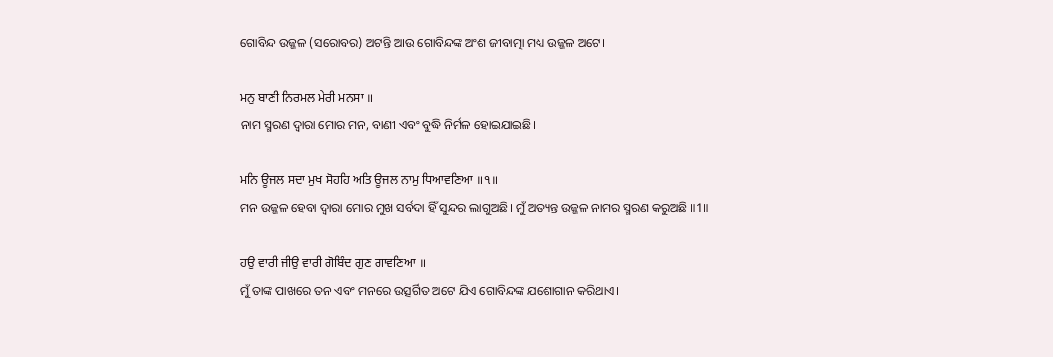ଗୋବିନ୍ଦ ଉଜ୍ଜଳ (ସରୋବର) ଅଟନ୍ତି ଆଉ ଗୋବିନ୍ଦଙ୍କ ଅଂଶ ଜୀବାତ୍ମା ମଧ୍ୟ ଉଜ୍ଜଳ ଅଟେ।

ਮਨੁ ਬਾਣੀ ਨਿਰਮਲ ਮੇਰੀ ਮਨਸਾ ॥
ନାମ ସ୍ମରଣ ଦ୍ଵାରା ମୋର ମନ, ବାଣୀ ଏବଂ ବୁଦ୍ଧି ନିର୍ମଳ ହୋଇଯାଇଛି।

ਮਨਿ ਊਜਲ ਸਦਾ ਮੁਖ ਸੋਹਹਿ ਅਤਿ ਊਜਲ ਨਾਮੁ ਧਿਆਵਣਿਆ ॥੧॥
ମନ ଉଜ୍ଜଳ ହେବା ଦ୍ଵାରା ମୋର ମୁଖ ସର୍ବଦା ହିଁ ସୁନ୍ଦର ଲାଗୁଅଛି। ମୁଁ ଅତ୍ୟନ୍ତ ଉଜ୍ଜଳ ନାମର ସ୍ମରଣ କରୁଅଛି ॥1॥

ਹਉ ਵਾਰੀ ਜੀਉ ਵਾਰੀ ਗੋਬਿੰਦ ਗੁਣ ਗਾਵਣਿਆ ॥
ମୁଁ ତାଙ୍କ ପାଖରେ ତନ ଏବଂ ମନରେ ଉତ୍ସର୍ଗିତ ଅଟେ ଯିଏ ଗୋବିନ୍ଦଙ୍କ ଯଶୋଗାନ କରିଥାଏ।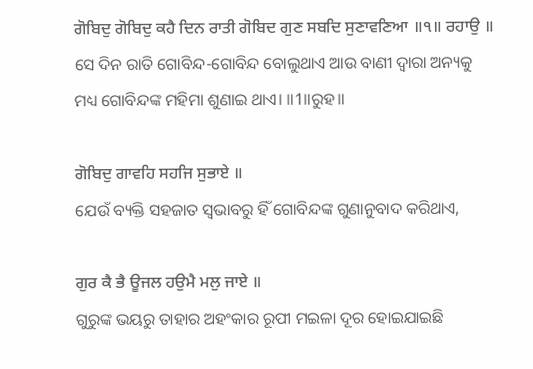ਗੋਬਿਦੁ ਗੋਬਿਦੁ ਕਹੈ ਦਿਨ ਰਾਤੀ ਗੋਬਿਦ ਗੁਣ ਸਬਦਿ ਸੁਣਾਵਣਿਆ ॥੧॥ ਰਹਾਉ ॥
ସେ ଦିନ ରାତି ଗୋବିନ୍ଦ-ଗୋବିନ୍ଦ ବୋଲୁଥାଏ ଆଉ ବାଣୀ ଦ୍ଵାରା ଅନ୍ୟକୁ ମଧ୍ୟ ଗୋବିନ୍ଦଙ୍କ ମହିମା ଶୁଣାଇ ଥାଏ। ॥1॥ରୁହ॥

ਗੋਬਿਦੁ ਗਾਵਹਿ ਸਹਜਿ ਸੁਭਾਏ ॥
ଯେଉଁ ବ୍ୟକ୍ତି ସହଜାତ ସ୍ବଭାବରୁ ହିଁ ଗୋବିନ୍ଦଙ୍କ ଗୁଣାନୁବାଦ କରିଥାଏ,

ਗੁਰ ਕੈ ਭੈ ਊਜਲ ਹਉਮੈ ਮਲੁ ਜਾਏ ॥
ଗୁରୁଙ୍କ ଭୟରୁ ତାହାର ଅହଂକାର ରୂପୀ ମଇଳା ଦୂର ହୋଇଯାଇଛି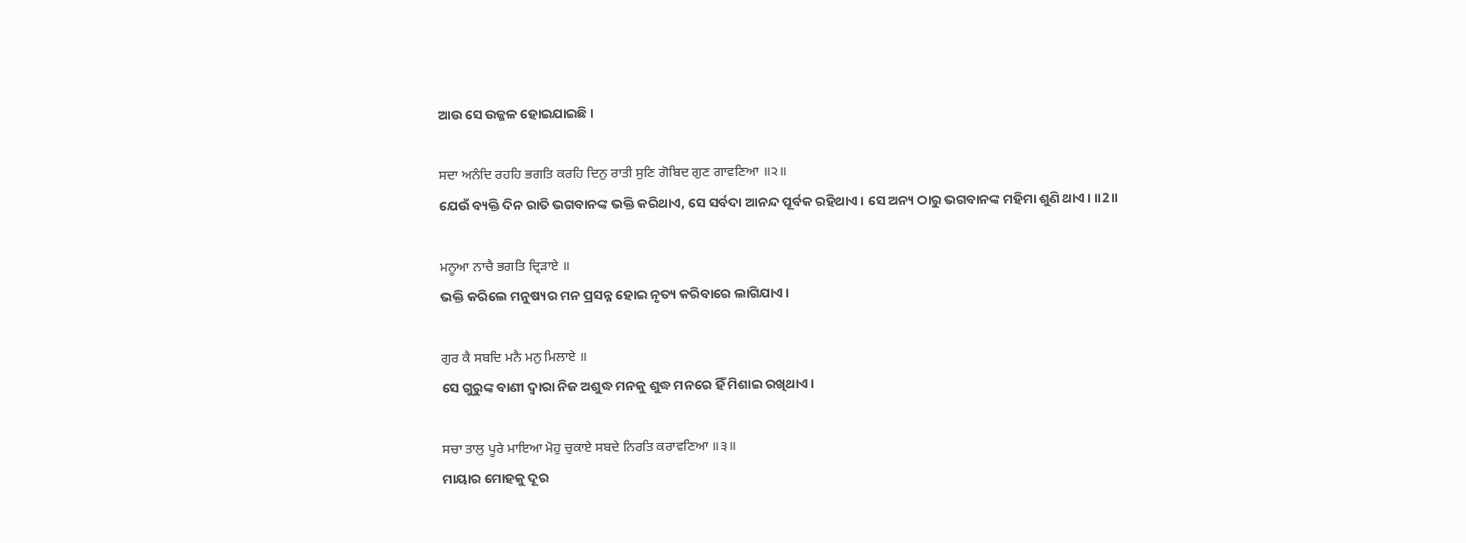ଆଉ ସେ ଉଜ୍ଜଳ ହୋଇଯାଇଛି।

ਸਦਾ ਅਨੰਦਿ ਰਹਹਿ ਭਗਤਿ ਕਰਹਿ ਦਿਨੁ ਰਾਤੀ ਸੁਣਿ ਗੋਬਿਦ ਗੁਣ ਗਾਵਣਿਆ ॥੨॥
ଯେଉଁ ବ୍ୟକ୍ତି ଦିନ ରାତି ଭଗବାନଙ୍କ ଭକ୍ତି କରିଥାଏ, ସେ ସର୍ବଦା ଆନନ୍ଦ ପୂର୍ବକ ରହିଥାଏ। ସେ ଅନ୍ୟ ଠାରୁ ଭଗବାନଙ୍କ ମହିମା ଶୁଣି ଥାଏ। ॥2॥

ਮਨੂਆ ਨਾਚੈ ਭਗਤਿ ਦ੍ਰਿੜਾਏ ॥
ଭକ୍ତି କରିଲେ ମନୁଷ୍ୟର ମନ ପ୍ରସନ୍ନ ହୋଇ ନୃତ୍ୟ କରିବାରେ ଲାଗିଯାଏ।

ਗੁਰ ਕੈ ਸਬਦਿ ਮਨੈ ਮਨੁ ਮਿਲਾਏ ॥
ସେ ଗୁରୁଙ୍କ ବାଣୀ ଦ୍ଵାରା ନିଜ ଅଶୁଦ୍ଧ ମନକୁ ଶୁଦ୍ଧ ମନରେ ହିଁ ମିଶାଇ ରଖିଥାଏ।

ਸਚਾ ਤਾਲੁ ਪੂਰੇ ਮਾਇਆ ਮੋਹੁ ਚੁਕਾਏ ਸਬਦੇ ਨਿਰਤਿ ਕਰਾਵਣਿਆ ॥੩॥
ମାୟାର ମୋହକୁ ଦୂର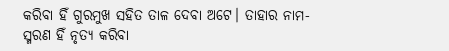କରିବା ହିଁ ଗୁରମୁଖ ସହିତ ତାଳ ଦେବା ଅଟେ। ତାହାର ନାମ-ସ୍ମରଣ ହିଁ ନୃତ୍ୟ କରିବା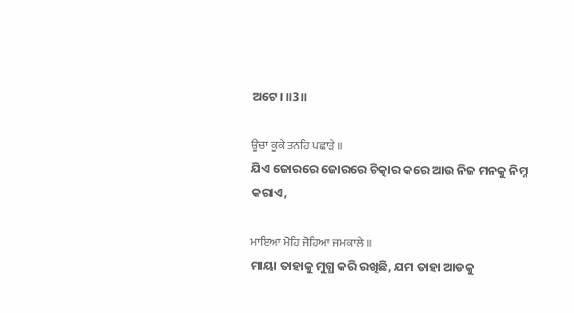ଅଟେ। ॥3॥

ਊਚਾ ਕੂਕੇ ਤਨਹਿ ਪਛਾੜੇ ॥
ଯିଏ ଜୋରରେ ଜୋରରେ ଚିତ୍କାର କରେ ଆଉ ନିଜ ମନକୁ ନିମ୍ନ କରାଏ,

ਮਾਇਆ ਮੋਹਿ ਜੋਹਿਆ ਜਮਕਾਲੇ ॥
ମାୟା ତାହାକୁ ମୁଗ୍ଧ କରି ରଖିଛି, ଯମ ତାହା ଆଡକୁ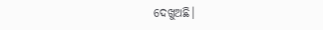ଦେଖୁଅଛି।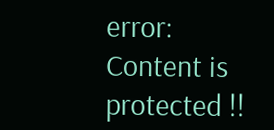error: Content is protected !!